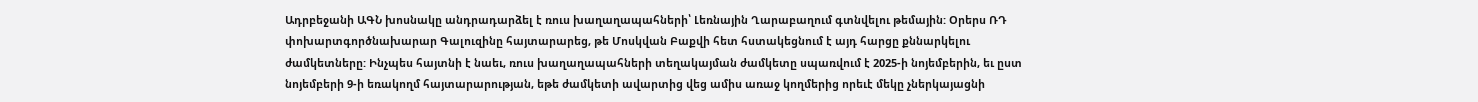Ադրբեջանի ԱԳՆ խոսնակը անդրադարձել է ռուս խաղաղապահների՝ Լեռնային Ղարաբաղում գտնվելու թեմային: Օրերս ՌԴ փոխարտգործնախարար Գալուզինը հայտարարեց, թե Մոսկվան Բաքվի հետ հստակեցնում է այդ հարցը քննարկելու ժամկետները: Ինչպես հայտնի է նաեւ, ռուս խաղաղապահների տեղակայման ժամկետը սպառվում է 2025-ի նոյեմբերին, եւ ըստ նոյեմբերի 9-ի եռակողմ հայտարարության, եթե ժամկետի ավարտից վեց ամիս առաջ կողմերից որեւէ մեկը չներկայացնի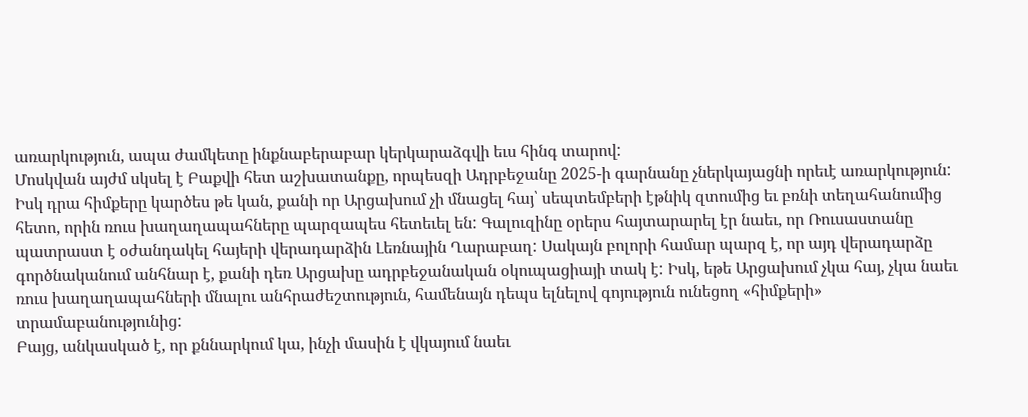առարկություն, ապա ժամկետը ինքնաբերաբար կերկարաձգվի եւս հինգ տարով:
Մոսկվան այժմ սկսել է Բաքվի հետ աշխատանքը, որպեսզի Ադրբեջանը 2025-ի գարնանը չներկայացնի որեւէ առարկություն: Իսկ դրա հիմքերը կարծես թե կան, քանի որ Արցախում չի մնացել հայ՝ սեպտեմբերի էթնիկ զտումից եւ բռնի տեղահանումից հետո, որին ռուս խաղաղապահները պարզապես հետեւել են: Գալուզինը օրերս հայտարարել էր նաեւ, որ Ռուսաստանը պատրաստ է օժանդակել հայերի վերադարձին Լեռնային Ղարաբաղ: Սակայն բոլորի համար պարզ է, որ այդ վերադարձը գործնականում անհնար է, քանի դեռ Արցախը ադրբեջանական օկուպացիայի տակ է: Իսկ, եթե Արցախում չկա հայ, չկա նաեւ ռուս խաղաղապահների մնալու անհրաժեշտություն, համենայն դեպս ելնելով գոյություն ունեցող «հիմքերի» տրամաբանությունից:
Բայց, անկասկած է, որ քննարկում կա, ինչի մասին է վկայում նաեւ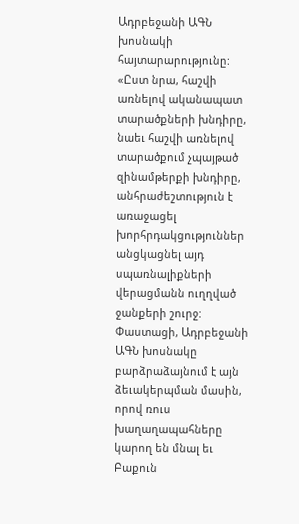Ադրբեջանի ԱԳՆ խոսնակի հայտարարությունը: «Ըստ նրա, հաշվի առնելով ականապատ տարածքների խնդիրը, նաեւ հաշվի առնելով տարածքում չպայթած զինամթերքի խնդիրը, անհրաժեշտություն է առաջացել խորհրդակցություններ անցկացնել այդ սպառնալիքների վերացմանն ուղղված ջանքերի շուրջ: Փաստացի, Ադրբեջանի ԱԳՆ խոսնակը բարձրաձայնում է այն ձեւակերպման մասին, որով ռուս խաղաղապահները կարող են մնալ եւ Բաքուն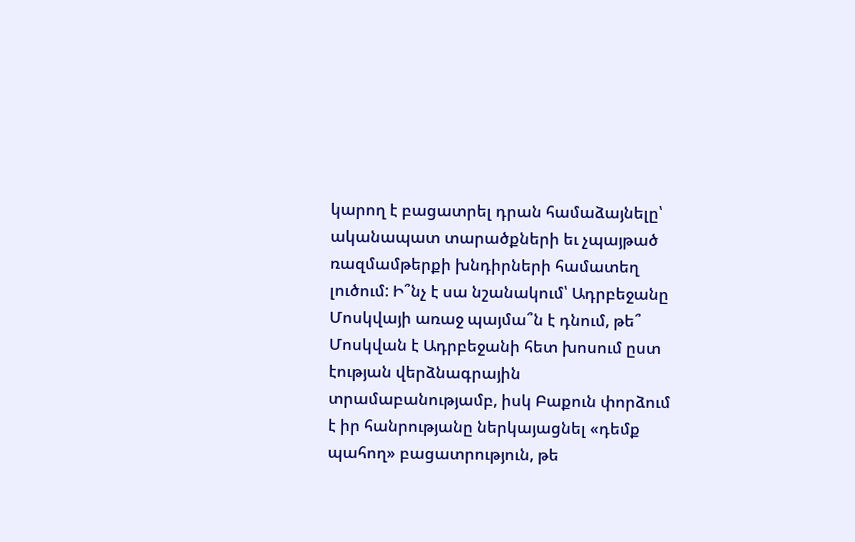կարող է բացատրել դրան համաձայնելը՝ ականապատ տարածքների եւ չպայթած ռազմամթերքի խնդիրների համատեղ լուծում: Ի՞նչ է սա նշանակում՝ Ադրբեջանը Մոսկվայի առաջ պայմա՞ն է դնում, թե՞ Մոսկվան է Ադրբեջանի հետ խոսում ըստ էության վերձնագրային տրամաբանությամբ, իսկ Բաքուն փորձում է իր հանրությանը ներկայացնել «դեմք պահող» բացատրություն, թե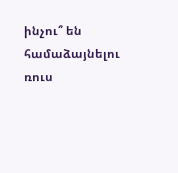ինչու՞ են համաձայնելու ռուս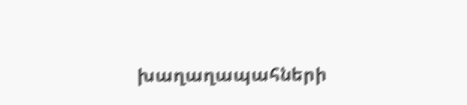խաղաղապահների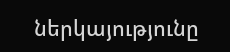ներկայությունը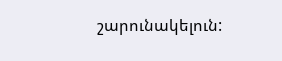շարունակելուն: